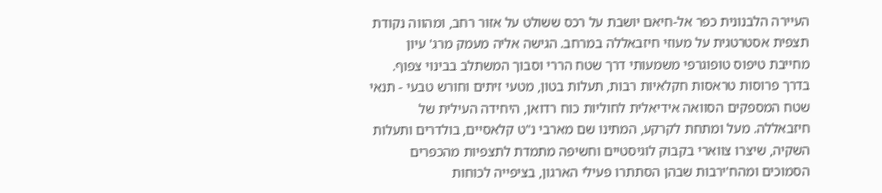העיירה הלבנונית כפר אל-חיאם יושבת על רכס ששולט על אזור רחב, ומהווה נקודת תצפית אסטרטגית על מעוזי חיזבאללה במרחב. הגישה אליה מעמק מרג' עיון מחייבת טיפוס טופוגרפי משמעותי דרך שטח הררי וסבוך המשתלב בבינוי צפוף. בדרך פרוסות טראסות חקלאיות רבות, תעלות בטון, מטעי זיתים וחורש טבעי - תנאי שטח המספקים הסוואה אידיאלית לחוליות כוח רדואן, היחידה העילית של חיזבאללה. מעל ומתחת לקרקע, המתינו שם מארבי נ"ט קלאסיים, בולדרים ותעלות השקיה, שיצרו צווארי בקבוק לוגיסטיים וחשיפה מתמדת לתצפיות מהכפרים הסמוכים ומהח'ירבות שבהן הסתתרו פעילי הארגון, בציפייה לכוחות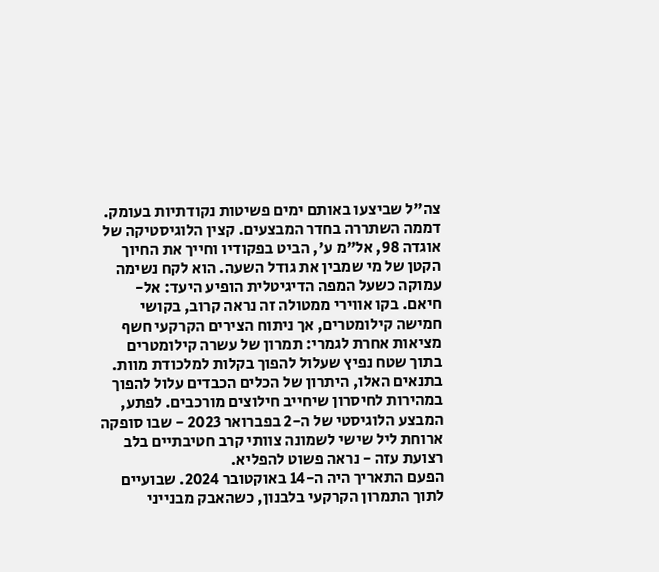צה"ל שביצעו באותם ימים פשיטות נקודתיות בעומק.
דממה השתררה בחדר המבצעים. קצין הלוגיסטיקה של אוגדה 98, אל"מ ע', הביט בפקודיו וחייך את החיוך הקטן של מי שמבין את גודל השעה. הוא לקח נשימה עמוקה כשעל המפה הדיגיטלית הופיע היעד: אל-חיאם. בקו אווירי ממטולה זה נראה קרוב, בקושי חמישה קילומטרים, אך ניתוח הצירים הקרקעי חשף מציאות אחרת לגמרי: תמרון של עשרה קילומטרים בתוך שטח נפיץ שעלול להפוך בקלות למלכודת מוות. בתנאים האלו, היתרון של הכלים הכבדים עלול להפוך במהירות לחיסרון שיחייב חילוצים מורכבים. לפתע, המבצע הלוגיסטי של ה-2 בפברואר 2023 - שבו סופקה ארוחת ליל שישי לשמונה צוותי קרב חטיבתיים בלב רצועת עזה - נראה פשוט להפליא.
הפעם התאריך היה ה-14 באוקטובר 2024. שבועיים לתוך התמרון הקרקעי בלבנון, כשהאבק מבנייני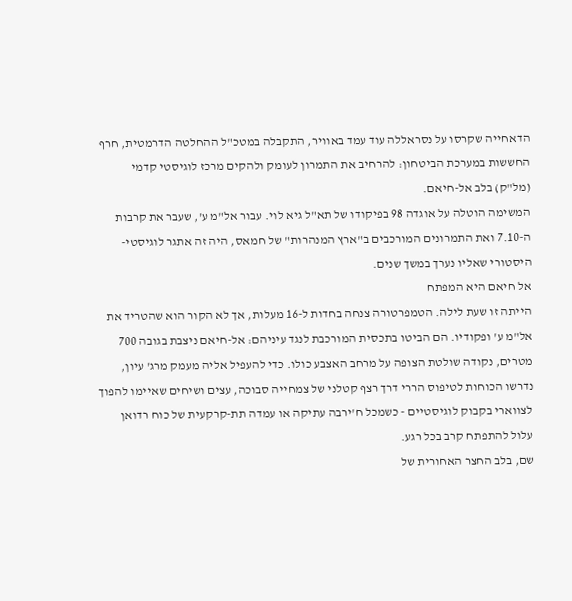הדאחייה שקרסו על נסראללה עוד עמד באוויר, התקבלה במטכ"ל ההחלטה הדרמטית, חרף החששות במערכת הביטחון: להרחיב את התמרון לעומק ולהקים מרכז לוגיסטי קדמי (מל"ק) בלב אל-חיאם.
המשימה הוטלה על אוגדה 98 בפיקודו של תא"ל גיא לוי. עבור אל"מ ע', שעבר את קרבות ה-7.10 ואת התמרונים המורכבים ב"ארץ המנהרות" של חמאס, היה זה אתגר לוגיסטי-היסטורי שאליו נערך במשך שנים.
אל חיאם היא המפתח
הייתה זו שעת לילה. הטמפרטורה צנחה בחדות ל-16 מעלות, אך לא הקור הוא שהטריד את אל"מ ע' ופקודיו. הם הביטו בתכסית המורכבת לנגד עיניהם: אל-חיאם ניצבת בגובה 700 מטרים, נקודה שולטת הצופה על מרחב האצבע כולו. כדי להעפיל אליה מעמק מרג' עיון, נדרשו הכוחות לטיפוס הררי דרך רצף קטלני של צמחייה סבוכה, עצים ושיחים שאיימו להפוך לצווארי בקבוק לוגיסטיים - כשמכל ח'ירבה עתיקה או עמדה תת-קרקעית של כוח רדואן עלול להתפתח קרב בכל רגע.
שם, בלב החצר האחורית של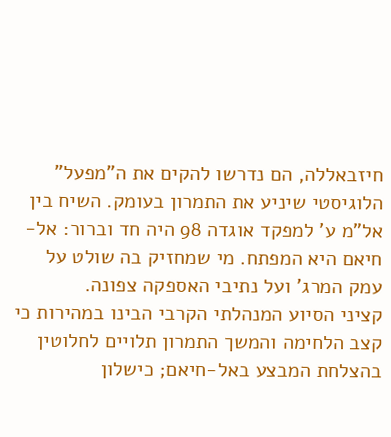חיזבאללה, הם נדרשו להקים את ה"מפעל" הלוגיסטי שיניע את התמרון בעומק. השיח בין אל"מ ע' למפקד אוגדה 98 היה חד וברור: אל-חיאם היא המפתח. מי שמחזיק בה שולט על עמק המרג' ועל נתיבי האספקה צפונה.
קציני הסיוע המנהלתי הקרבי הבינו במהירות כי קצב הלחימה והמשך התמרון תלויים לחלוטין בהצלחת המבצע באל-חיאם; כישלון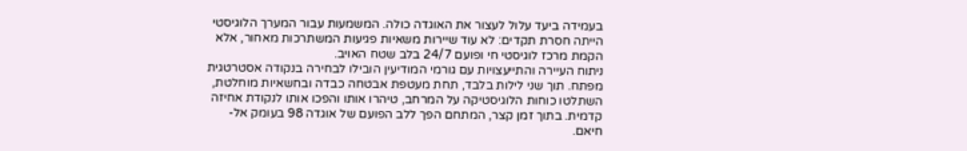בעמידה ביעד עלול לעצור את האוגדה כולה. המשמעות עבור המערך הלוגיסטי הייתה חסרת תקדים: לא עוד שיירות משאיות פגיעות המשתרכות מאחור, אלא הקמת מרכז לוגיסטי חי ופועם 24/7 בלב שטח האויב.
ניתוח העיירה והתייעצויות עם גורמי המודיעין הובילו לבחירה בנקודה אסטרטגית מפתח. תוך שני לילות בלבד, תחת מעטפת אבטחה כבדה ובחשאיות מוחלטת, השתלטו כוחות הלוגיסטיקה על המרחב, טיהרו אותו והפכו אותו לנקודת אחיזה קדמית. בתוך זמן קצר, המתחם הפך ללב הפועם של אוגדה 98 בעומק אל-חיאם.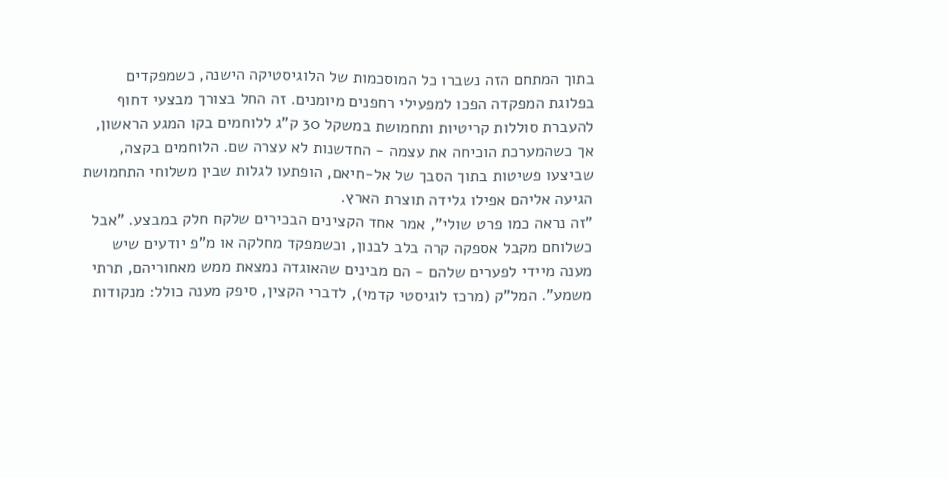בתוך המתחם הזה נשברו כל המוסכמות של הלוגיסטיקה הישנה, כשמפקדים בפלוגת המפקדה הפכו למפעילי רחפנים מיומנים. זה החל בצורך מבצעי דחוף להעברת סוללות קריטיות ותחמושת במשקל 30 ק"ג ללוחמים בקו המגע הראשון, אך כשהמערכת הוכיחה את עצמה - החדשנות לא עצרה שם. הלוחמים בקצה, שביצעו פשיטות בתוך הסבך של אל-חיאם, הופתעו לגלות שבין משלוחי התחמושת הגיעה אליהם אפילו גלידה תוצרת הארץ.
"זה נראה כמו פרט שולי", אמר אחד הקצינים הבכירים שלקח חלק במבצע. "אבל כשלוחם מקבל אספקה קרה בלב לבנון, וכשמפקד מחלקה או מ"פ יודעים שיש מענה מיידי לפערים שלהם - הם מבינים שהאוגדה נמצאת ממש מאחוריהם, תרתי משמע". המל"ק (מרכז לוגיסטי קדמי), לדברי הקצין, סיפק מענה כולל: מנקודות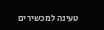טעינה למכשירים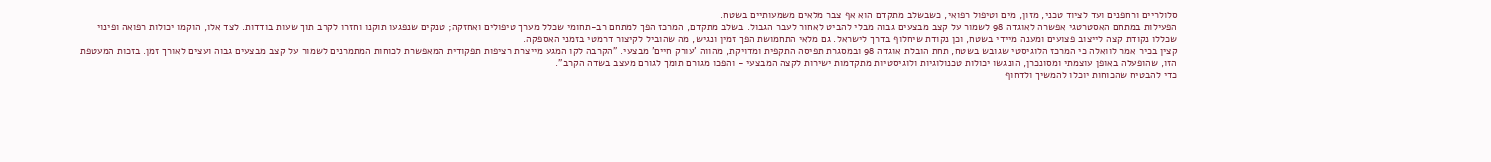סלולריים ורחפנים ועד לציוד טכני, מזון, מים וטיפול רפואי, כשבשלב מתקדם הוא אף צבר מלאים משמעותיים בשטח.
הפעילות במתחם האסטרטגי אפשרה לאוגדה 98 לשמור על קצב מבצעים גבוה מבלי להביט לאחור לעבר הגבול. בשלב מתקדם, המרכז הפך למתחם רב-תחומי שכלל מערך טיפולים ואחזקה; טנקים שנפגעו תוקנו וחזרו לקרב תוך שעות בודדות. לצד אלו, הוקמו יכולות רפואה ופינוי שכללו נקודת קצה לייצוב פצועים ומענה מיידי בשטח, וכן נקודת שיחלוף בדרך לישראל. גם מלאי התחמושת הפך זמין ונגיש, מה שהוביל לקיצור דרמטי בזמני האספקה.
קצין בכיר אמר לוואלה כי המרכז הלוגיסטי שגובש בשטח, תחת הובלת אוגדה 98 ובמסגרת תפיסה התקפית ומדויקת, מהווה 'עורק חיים' מבצעי. "הקרבה לקו המגע מייצרת רציפות תפקודית המאפשרת לכוחות המתמרנים לשמור על קצב מבצעים גבוה ועצים לאורך זמן. בזכות המעטפת הזו, שהופעלה באופן עוצמתי ומסונכרן, הונגשו יכולות טכנולוגיות ולוגיסטיות מתקדמות ישירות לקצה המבצעי - והפכו מגורם תומך לגורם מעצב בשדה הקרב".
כדי להבטיח שהכוחות יוכלו להמשיך ולדחוף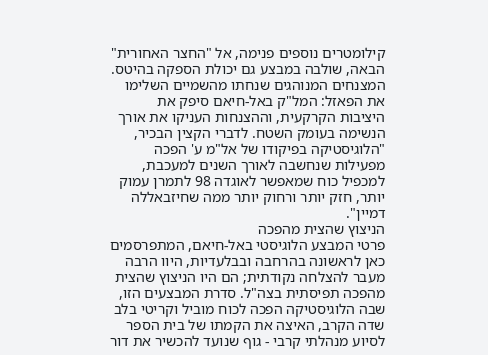קילומטרים נוספים פנימה, אל "החצר האחורית" הבאה, שולבה במבצע גם יכולת הספקה בהיטס. המצנחים המנוהגים שנחתו מהשמיים השלימו את הפאזל: המל"ק באל-חיאם סיפק את היציבות הקרקעית, וההצנחות העניקו את אורך הנשימה בעומק השטח. לדברי הקצין הבכיר, "הלוגיסטיקה בפיקודו של אל"מ ע' הפכה מפעילות שנחשבה לאורך השנים למעכבת, למכפיל כוח שמאפשר לאוגדה 98 לתמרן עמוק יותר, חזק יותר ורחוק יותר ממה שחיזבאללה דמיין".
הניצוץ שהצית מהפכה
פרטי המבצע הלוגיסטי באל-חיאם, המתפרסמים כאן לראשונה בהרחבה ובבלעדיות, היוו הרבה מעבר להצלחה נקודתית; הם היו הניצוץ שהצית מהפכה תפיסתית בצה"ל. סדרת המבצעים הזו, שבה הלוגיסטיקה הפכה לכוח מוביל וקריטי בלב שדה הקרב, האיצה את הקמתו של בית הספר לסיוע מנהלתי קרבי - גוף שנועד להכשיר את דור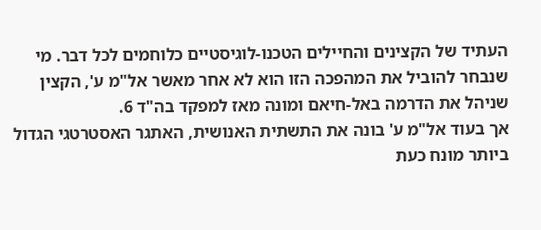העתיד של הקצינים והחיילים הטכנו-לוגיסטיים כלוחמים לכל דבר. מי שנבחר להוביל את המהפכה הזו הוא לא אחר מאשר אל"מ ע', הקצין שניהל את הדרמה באל-חיאם ומונה מאז למפקד בה"ד 6.
אך בעוד אל"מ ע' בונה את התשתית האנושית, האתגר האסטרטגי הגדול ביותר מונח כעת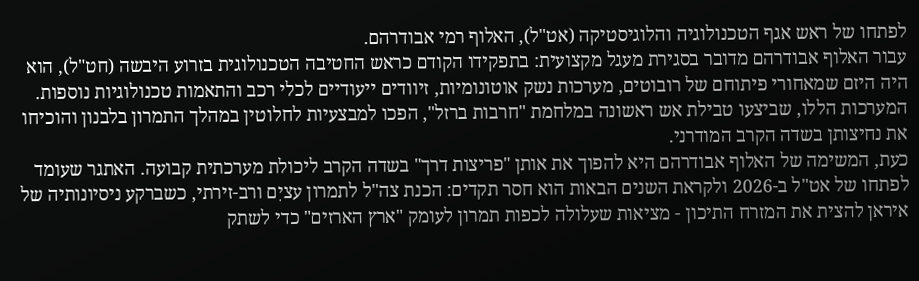לפתחו של ראש אגף הטכנולוגיה והלוגיסטיקה (אט"ל), האלוף רמי אבודרהם.
עבור האלוף אבודרהם מדובר בסגירת מעגל מקצועית: בתפקידו הקודם כראש החטיבה הטכנולוגית בזרוע היבשה (חט"ל), הוא היה היזם שמאחורי פיתוחם של רובוטים, מערכות נשק אוטונומיות, זיוודים ייעודיים לכלי רכב והתאמות טכנולוגיות נוספות. המערכות הללו, שביצעו טבילת אש ראשונה במלחמת "חרבות ברזל", הפכו למבצעיות לחלוטין במהלך התמרון בלבנון והוכיחו את נחיצותן בשדה הקרב המודרני.
כעת, המשימה של האלוף אבודרהם היא להפוך את אותן "פריצות דרך" בשדה הקרב ליכולת מערכתית קבועה. האתגר שעומד לפתחו של אט"ל ב-2026 ולקראת השנים הבאות הוא חסר תקדים: הכנת צה"ל לתמרון עציִם ורב-זירתי, כשברקע ניסיונותיה של איראן להצית את המזרח התיכון - מציאות שעלולה לכפות תמרון לעומק "ארץ הארזים" כדי לשתק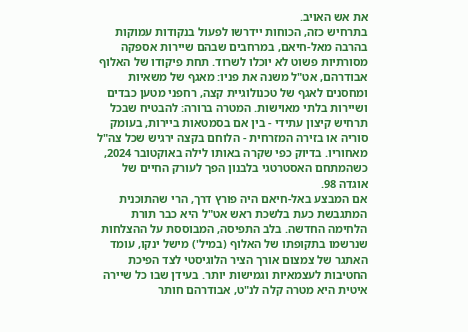את אש האויב.
בתרחיש כזה, הכוחות יידרשו לפעול בנקודות עמוקות בהרבה מאל-חיאם, במרחבים שבהם שיירות אספקה מסורתיות פשוט לא יוכלו לשרוד. תחת פיקודו של האלוף אבודרהם, אט"ל משנה את פניו: מאגף של משאיות ומחסנים לאגף של טכנולוגיית קצה, רחפני מטען כבדים ושיירות בלתי מאוישות. המטרה ברורה: להבטיח שבכל תרחיש קיצון עתידי - בין אם בסמטאות ביירות, בעומק סוריה או בזירה המזרחית - הלוחם בקצה ירגיש שכל צה"ל מאחוריו. בדיוק כפי שקרה באותו לילה באוקטובר 2024, כשהמתחם האסטרטגי בלבנון הפך לעורק החיים של אוגדה 98.
אם המבצע באל-חיאם היה פורץ דרך, הרי שהתוכנית המתגבשת כעת בלשכת ראש אט"ל היא כבר תורת הלחימה החדשה. בלב התפיסה, המבוססת על ההצלחות שנרשמו בתקופתו של האלוף (במיל') מישל ינקו, עומד האתגר של צמצום אורך הציר הלוגיסטי לצד הפיכת החטיבות לעצמאיות וגמישות יותר. בעידן שבו כל שיירה איטית היא מטרה קלה לנ"ט, אבודרהם חותר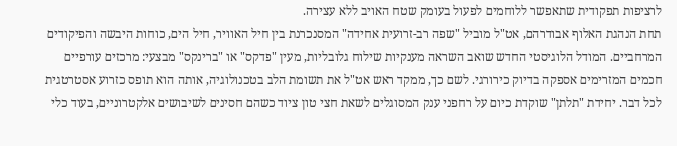לרציפות תפקודית שתאפשר ללוחמים לפעול בעומק שטח האויב ללא עצירה.
תחת הנהגת האלוף אבודרהם, אט"ל מוביל "שפה רב-זרועית אחידה" המסנכרנת בין חיל האוויר, חיל הים, כוחות היבשה והפיקודים המרחביים. המודל הלוגיסטי החדש שואב השראה מענקיות שילוח גלובליות, מעין "פדקס" או "ברינקס" מבצעי: מרכזים עורפיים חכמים המזרימים אספקה בדיוק כירורגי. לשם כך, ממקד ראש אט"ל את תשומת הלב בטכנולוגיה, אותה הוא תופס כזרוע אסטרטגית לכל דבר. יחידת "תלתן" שוקדת כיום על רחפני ענק המסוגלים לשאת חצי טון ציוד כשהם חסינים לשיבושים אלקטרוניים, בעוד כלי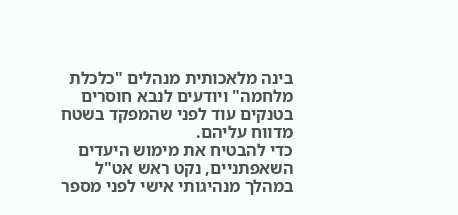בינה מלאכותית מנהלים "כלכלת מלחמה" ויודעים לנבא חוסרים בטנקים עוד לפני שהמפקד בשטח מדווח עליהם.
כדי להבטיח את מימוש היעדים השאפתניים, נקט ראש אט"ל במהלך מנהיגותי אישי לפני מספר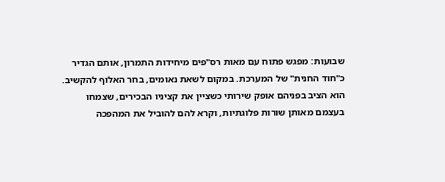שבועות: מפגש פתוח עם מאות רס"פים מיחידות התמרון, אותם הגדיר כ"חוד החנית" של המערכת. במקום לשאת נאומים, בחר האלוף להקשיב. הוא הציב בפניהם אופק שירותי כשציין את קציניו הבכירים, שצמחו בעצמם מאותן שורות פלוגתיות, וקרא להם להוביל את המהפכה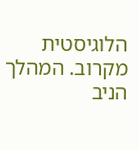הלוגיסטית מקרוב. המהלך הניב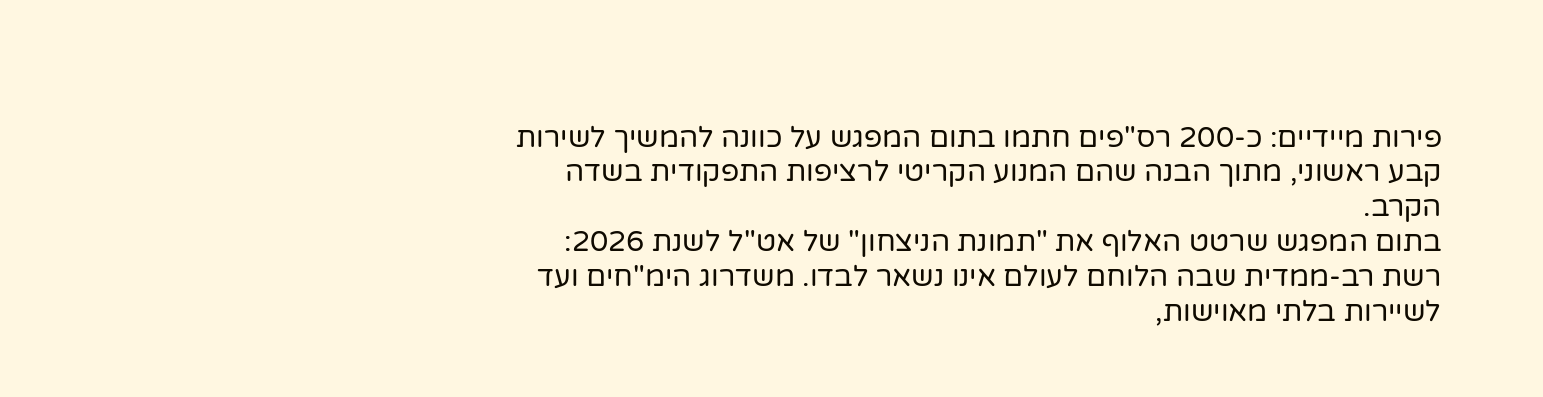פירות מיידיים: כ-200 רס"פים חתמו בתום המפגש על כוונה להמשיך לשירות קבע ראשוני, מתוך הבנה שהם המנוע הקריטי לרציפות התפקודית בשדה הקרב.
בתום המפגש שרטט האלוף את "תמונת הניצחון" של אט"ל לשנת 2026: רשת רב-ממדית שבה הלוחם לעולם אינו נשאר לבדו. משדרוג הימ"חים ועד לשיירות בלתי מאוישות,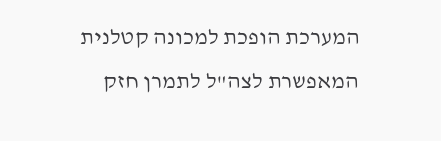המערכת הופכת למכונה קטלנית המאפשרת לצה"ל לתמרן חזק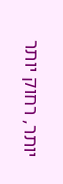יותר, רחוק יותר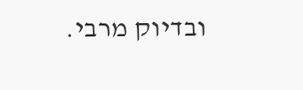ובדיוק מרבי.